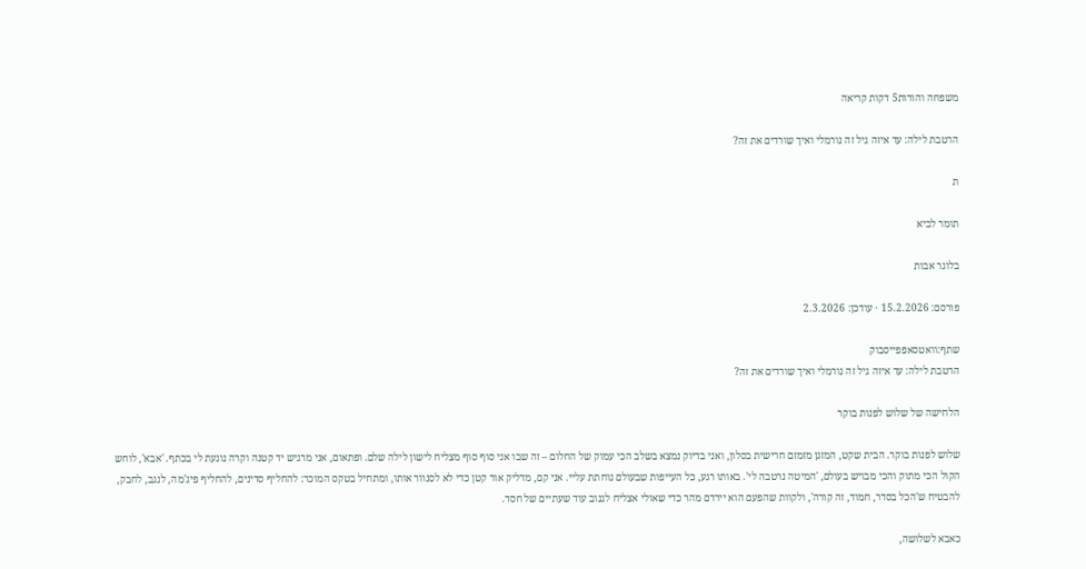משפחה והורות5 דקות קריאה

הרטבת לילה: עד איזה גיל זה נורמלי ואיך שורדים את זה?

ת

תומר לביא

בלוגר אבות

פורסם: 15.2.2026 · עודכן: 2.3.2026

שתף:וואטסאפפייסבוק
הרטבת לילה: עד איזה גיל זה נורמלי ואיך שורדים את זה?

הלחישה של שלוש לפנות בוקר

שלוש לפנות בוקר. הבית שקט, המזגן מזמזם חרישית בסלון, ואני בדיוק נמצא בשלב הכי עמוק של החלום – זה שבו אני סוף סוף מצליח לישון לילה שלם. ופתאום, אני מרגיש יד קטנה וקרה נוגעת לי בכתף. 'אבא', לוחש הקול הכי מתוק והכי מבויש בעולם, 'המיטה נרטבה לי'. באותו רגע, כל העייפות שבעולם נוחתת עליי. אני קם, מדליק אור קטן כדי לא לסנוור אותו, ומתחיל בטקס המוכר: להחליף סדינים, להחליף פיג'מה, לנגב, לחבק, להבטיח ש'הכל בסדר, חמוד, זה קורה', ולקוות שהפעם הוא יירדם מהר כדי שאולי אצליח לגנוב עוד שעתיים של חסד.

כאבא לשלושה,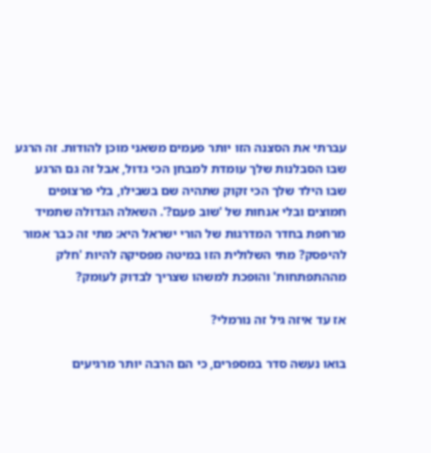עברתי את הסצנה הזו יותר פעמים משאני מוכן להודות. זה הרגע שבו הסבלנות שלך עומדת למבחן הכי גדול, אבל זה גם הרגע שבו הילד שלך הכי זקוק שתהיה שם בשבילו, בלי פרצופים חמוצים ובלי אנחות של 'שוב פעם?'. השאלה הגדולה שתמיד מרחפת בחדר המדרגות של הורי ישראל היא: מתי זה כבר אמור להיפסק? מתי השלולית הזו במיטה מפסיקה להיות 'חלק מההתפתחות' והופכת למשהו שצריך לבדוק לעומק?

אז עד איזה גיל זה נורמלי?

בואו נעשה סדר במספרים, כי הם הרבה יותר מרגיעים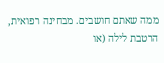ממה שאתם חושבים. מבחינה רפואית, הרטבת לילה (או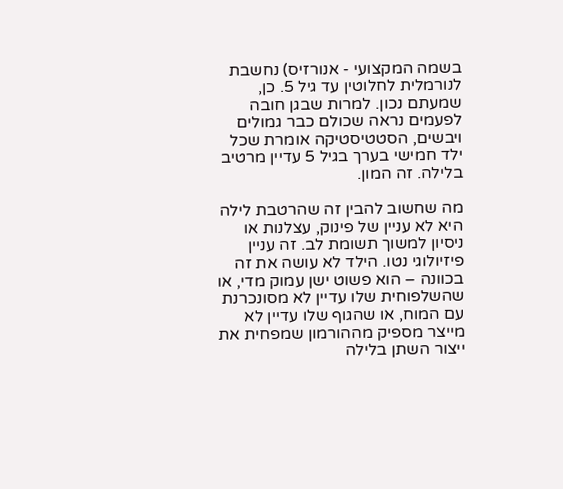בשמה המקצועי - אנורזיס) נחשבת לנורמלית לחלוטין עד גיל 5. כן, שמעתם נכון. למרות שבגן חובה לפעמים נראה שכולם כבר גמולים ויבשים, הסטטיסטיקה אומרת שכל ילד חמישי בערך בגיל 5 עדיין מרטיב בלילה. זה המון.

מה שחשוב להבין זה שהרטבת לילה היא לא עניין של פינוק, עצלנות או ניסיון למשוך תשומת לב. זה עניין פיזיולוגי נטו. הילד לא עושה את זה בכוונה – הוא פשוט ישן עמוק מדי, או שהשלפוחית שלו עדיין לא מסונכרנת עם המוח, או שהגוף שלו עדיין לא מייצר מספיק מההורמון שמפחית את ייצור השתן בלילה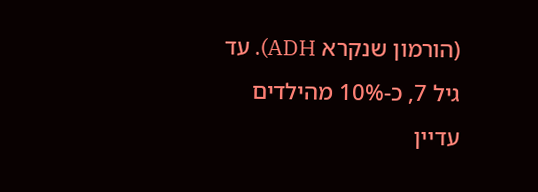(הורמון שנקרא ADH). עד גיל 7, כ-10% מהילדים עדיין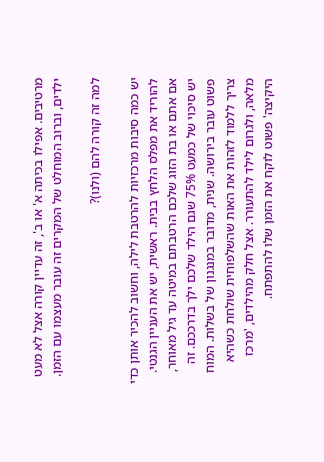מרטיבים. אפילו בכיתה א' או ב', זה עדיין קורה אצל לא מעט ילדים, וברוב המוחלט של המקרים זה עובר מעצמו עם הזמן.

למה זה קורה להם (ולנו)?

יש כמה סיבות מרכזיות להרטבת לילה, וחשוב להכיר אותן כדי להוריד את מפלס הלחץ בבית. ראשית, יש את העניין הגנטי. אם אתם או בת הזוג שלכם הרטבתם במיטה עד גיל מאוחר, יש סיכוי של כמעט 75% שגם הילד שלכם ילך בדרככם. זה פשוט עובר בירושה. שנית, מדובר במנגנון של בשלות. המוח צריך ללמוד לזהות את האות שהשלפוחית שולחת כשהיא מלאה, ולגרום לילד להתעורר. אצל חלק מהילדים, 'מרכז היקיצה' פשוט לוקח את הזמן שלו להתפתח.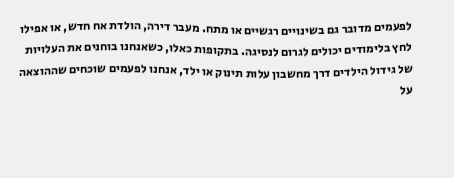לפעמים מדובר גם בשינויים רגשיים או מתח. מעבר דירה, הולדת אח חדש, או אפילו לחץ בלימודים יכולים לגרום לנסיגה. בתקופות כאלו, כשאנחנו בוחנים את העלויות של גידול הילדים דרך מחשבון עלות תינוק או ילד, אנחנו לפעמים שוכחים שההוצאה על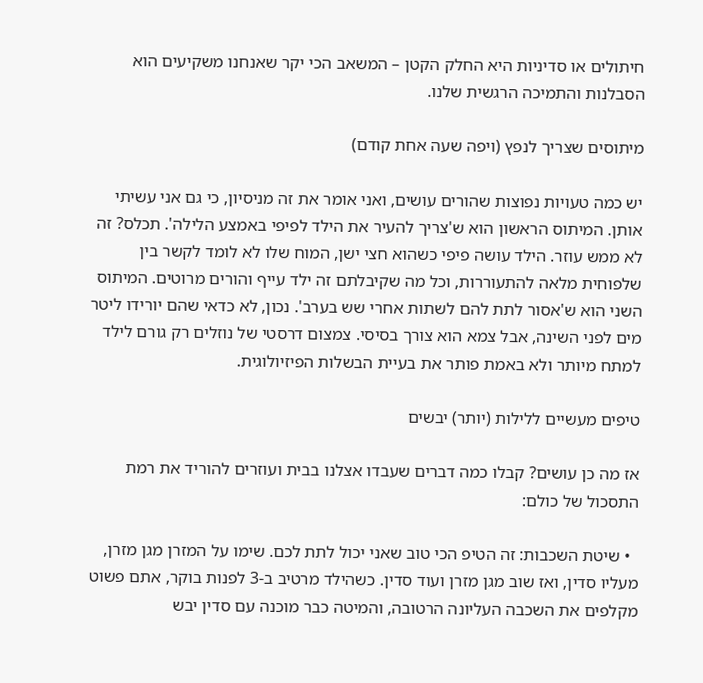חיתולים או סדיניות היא החלק הקטן – המשאב הכי יקר שאנחנו משקיעים הוא הסבלנות והתמיכה הרגשית שלנו.

מיתוסים שצריך לנפץ (ויפה שעה אחת קודם)

יש כמה טעויות נפוצות שהורים עושים, ואני אומר את זה מניסיון, כי גם אני עשיתי אותן. המיתוס הראשון הוא ש'צריך להעיר את הילד לפיפי באמצע הלילה'. תכלס? זה לא ממש עוזר. הילד עושה פיפי כשהוא חצי ישן, המוח שלו לא לומד לקשר בין שלפוחית מלאה להתעוררות, וכל מה שקיבלתם זה ילד עייף והורים מרוטים. המיתוס השני הוא ש'אסור לתת להם לשתות אחרי שש בערב'. נכון, לא כדאי שהם יורידו ליטר מים לפני השינה, אבל צמא הוא צורך בסיסי. צמצום דרסטי של נוזלים רק גורם לילד למתח מיותר ולא באמת פותר את בעיית הבשלות הפיזיולוגית.

טיפים מעשיים ללילות (יותר) יבשים

אז מה כן עושים? קבלו כמה דברים שעבדו אצלנו בבית ועוזרים להוריד את רמת התסכול של כולם:

  • שיטת השכבות: זה הטיפ הכי טוב שאני יכול לתת לכם. שימו על המזרן מגן מזרן, מעליו סדין, ואז שוב מגן מזרן ועוד סדין. כשהילד מרטיב ב-3 לפנות בוקר, אתם פשוט מקלפים את השכבה העליונה הרטובה, והמיטה כבר מוכנה עם סדין יבש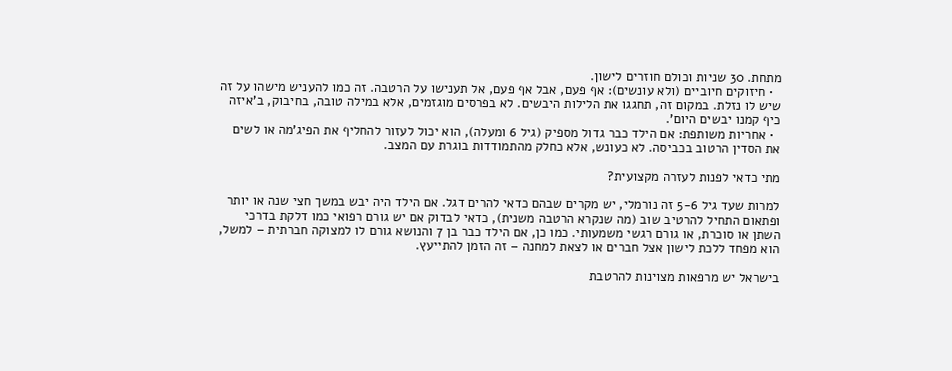מתחת. 30 שניות וכולם חוזרים לישון.
  • חיזוקים חיוביים (ולא עונשים): אף פעם, אבל אף פעם, אל תענישו על הרטבה. זה כמו להעניש מישהו על זה שיש לו נזלת. במקום זה, תחגגו את הלילות היבשים. לא בפרסים מוגזמים, אלא במילה טובה, בחיבוק, ב'איזה כיף קמנו יבשים היום'.
  • אחריות משותפת: אם הילד כבר גדול מספיק (גיל 6 ומעלה), הוא יכול לעזור להחליף את הפיג'מה או לשים את הסדין הרטוב בכביסה. לא כעונש, אלא כחלק מהתמודדות בוגרת עם המצב.

מתי כדאי לפנות לעזרה מקצועית?

למרות שעד גיל 5-6 זה נורמלי, יש מקרים שבהם כדאי להרים דגל. אם הילד היה יבש במשך חצי שנה או יותר ופתאום התחיל להרטיב שוב (מה שנקרא הרטבה משנית), כדאי לבדוק אם יש גורם רפואי כמו דלקת בדרכי השתן או סוכרת, או גורם רגשי משמעותי. כמו כן, אם הילד כבר בן 7 והנושא גורם לו למצוקה חברתית – למשל, הוא מפחד ללכת לישון אצל חברים או לצאת למחנה – זה הזמן להתייעץ.

בישראל יש מרפאות מצוינות להרטבת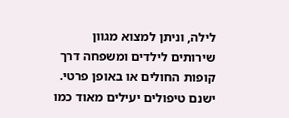לילה, וניתן למצוא מגוון שירותים לילדים ומשפחה דרך קופות החולים או באופן פרטי. ישנם טיפולים יעילים מאוד כמו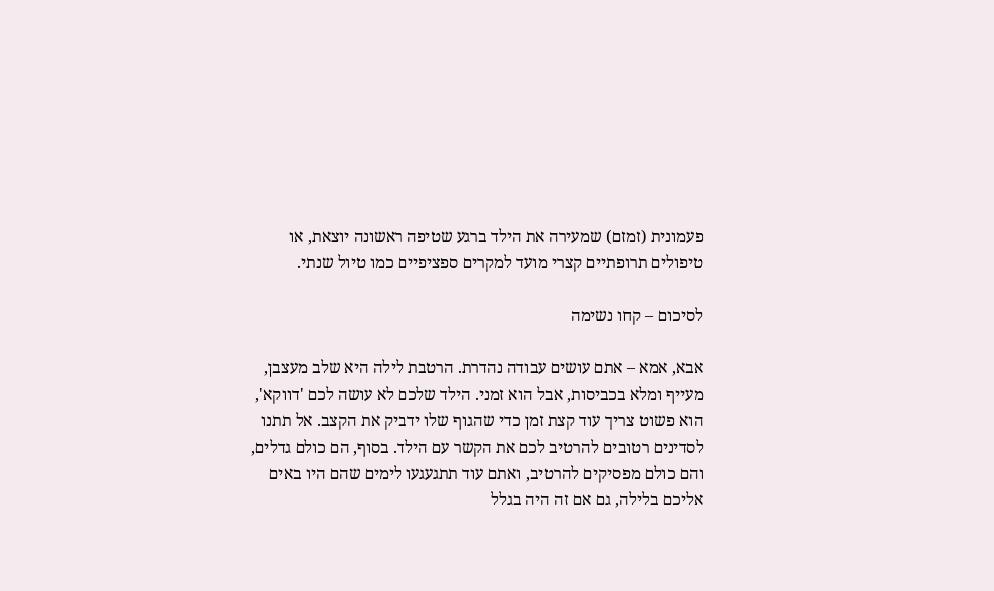פעמונית (זמזם) שמעירה את הילד ברגע שטיפה ראשונה יוצאת, או טיפולים תרופתיים קצרי מועד למקרים ספציפיים כמו טיול שנתי.

לסיכום – קחו נשימה

אבא, אמא – אתם עושים עבודה נהדרת. הרטבת לילה היא שלב מעצבן, מעייף ומלא בכביסות, אבל הוא זמני. הילד שלכם לא עושה לכם 'דווקא', הוא פשוט צריך עוד קצת זמן כדי שהגוף שלו ידביק את הקצב. אל תתנו לסדינים רטובים להרטיב לכם את הקשר עם הילד. בסוף, הם כולם גדלים, והם כולם מפסיקים להרטיב, ואתם עוד תתגעגעו לימים שהם היו באים אליכם בלילה, גם אם זה היה בגלל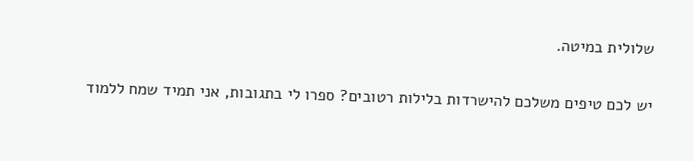שלולית במיטה.

יש לכם טיפים משלכם להישרדות בלילות רטובים? ספרו לי בתגובות, אני תמיד שמח ללמוד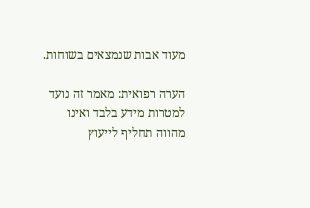מעוד אבות שנמצאים בשוחות.

הערה רפואית: מאמר זה נועד למטרות מידע בלבד ואינו מהווה תחליף לייעוץ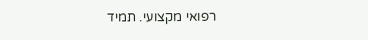רפואי מקצועי. תמיד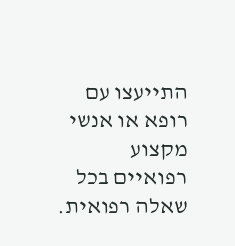התייעצו עם רופא או אנשי מקצוע רפואיים בכל שאלה רפואית.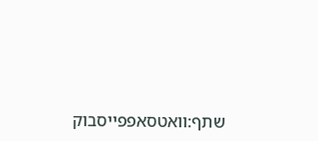שתף:וואטסאפפייסבוק